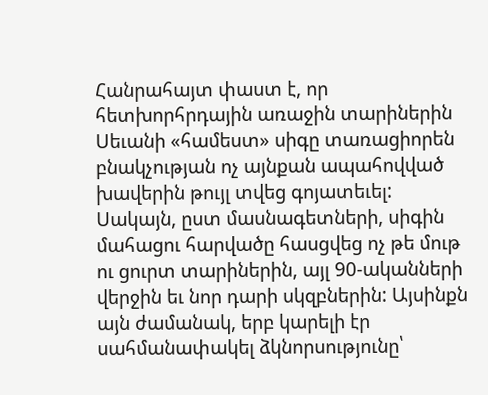Հանրահայտ փաստ է, որ հետխորհրդային առաջին տարիներին Սեւանի «համեստ» սիգը տառացիորեն բնակչության ոչ այնքան ապահովված խավերին թույլ տվեց գոյատեւել:
Սակայն, ըստ մասնագետների, սիգին մահացու հարվածը հասցվեց ոչ թե մութ ու ցուրտ տարիներին, այլ 90-ականների վերջին եւ նոր դարի սկզբներին: Այսինքն այն ժամանակ, երբ կարելի էր սահմանափակել ձկնորսությունը՝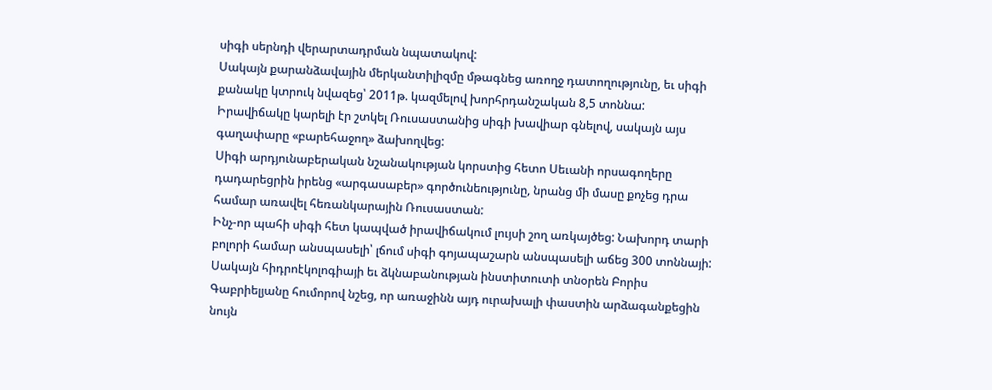սիգի սերնդի վերարտադրման նպատակով:
Սակայն քարանձավային մերկանտիլիզմը մթագնեց առողջ դատողությունը, եւ սիգի քանակը կտրուկ նվազեց՝ 2011թ. կազմելով խորհրդանշական 8,5 տոննա:
Իրավիճակը կարելի էր շտկել Ռուսաստանից սիգի խավիար գնելով, սակայն այս գաղափարը «բարեհաջող» ձախողվեց:
Սիգի արդյունաբերական նշանակության կորստից հետո Սեւանի որսագողերը դադարեցրին իրենց «արգասաբեր» գործունեությունը, նրանց մի մասը քոչեց դրա համար առավել հեռանկարային Ռուսաստան:
Ինչ-որ պահի սիգի հետ կապված իրավիճակում լույսի շող առկայծեց: Նախորդ տարի բոլորի համար անսպասելի՝ լճում սիգի գոյապաշարն անսպասելի աճեց 300 տոննայի:
Սակայն հիդրոէկոլոգիայի եւ ձկնաբանության ինստիտուտի տնօրեն Բորիս Գաբրիելյանը հումորով նշեց, որ առաջինն այդ ուրախալի փաստին արձագանքեցին նույն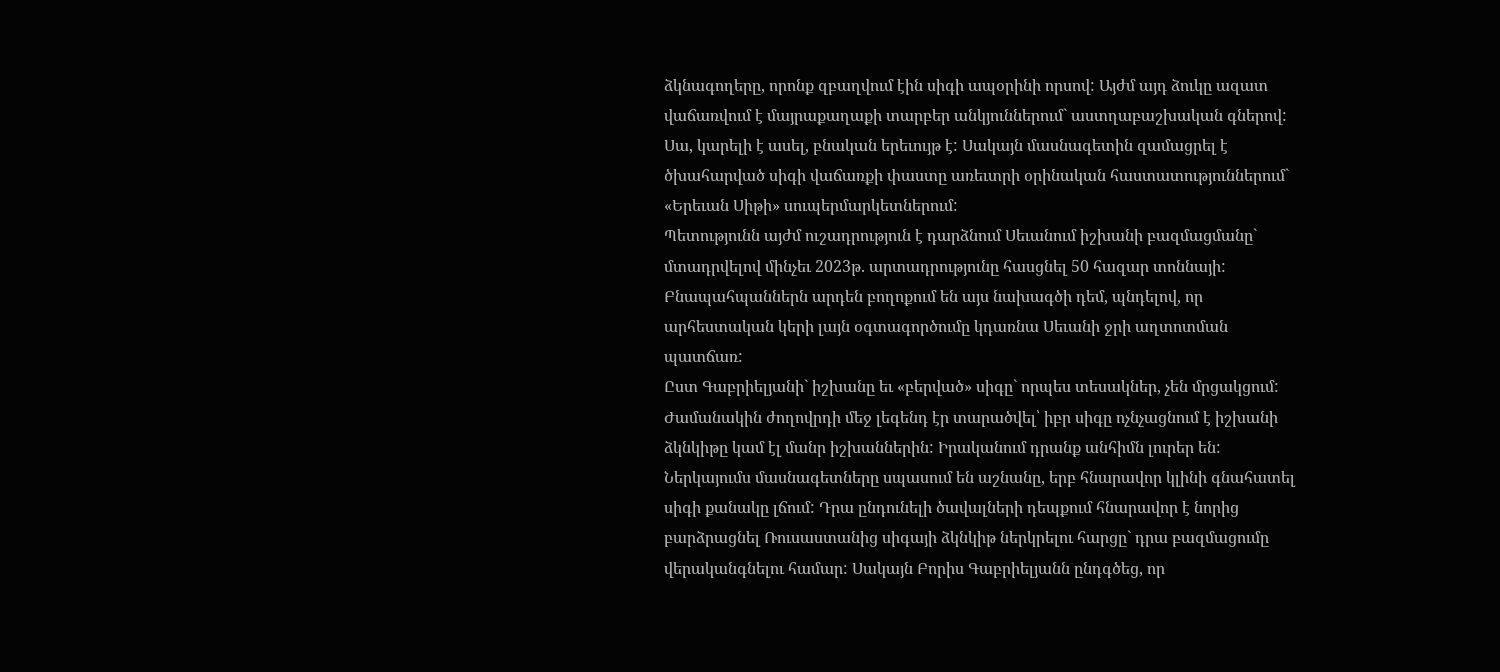ձկնագողերը, որոնք զբաղվում էին սիգի ապօրինի որսով: Այժմ այդ ձուկը ազատ վաճառվում է մայրաքաղաքի տարբեր անկյուններում` աստղաբաշխական գներով: Սա, կարելի է ասել, բնական երեւույթ է: Սակայն մասնագետին զամացրել է ծխահարված սիգի վաճառքի փաստը առեւտրի օրինական հաստատություններում` «Երեւան Սիթի» սուպերմարկետներում:
Պետությունն այժմ ուշադրություն է դարձնում Սեւանում իշխանի բազմացմանը` մտադրվելով մինչեւ 2023թ. արտադրությունը հասցնել 50 հազար տոննայի: Բնապահպաններն արդեն բողոքում են այս նախագծի դեմ, պնդելով, որ արհեստական կերի լայն օգտագործումը կդառնա Սեւանի ջրի աղտոտման պատճառ:
Ըստ Գաբրիելյանի` իշխանը եւ «բերված» սիգը` որպես տեսակներ, չեն մրցակցում: Ժամանակին ժողովրդի մեջ լեգենդ էր տարածվել՝ իբր սիգը ոչնչացնում է իշխանի ձկնկիթը կամ էլ մանր իշխաններին: Իրականում դրանք անհիմն լուրեր են:
Ներկայումս մասնագետները սպասում են աշնանը, երբ հնարավոր կլինի գնահատել սիգի քանակը լճում: Դրա ընդունելի ծավալների դեպքում հնարավոր է նորից բարձրացնել Ռուսաստանից սիգայի ձկնկիթ ներկրելու հարցը` դրա բազմացումը վերականգնելու համար: Սակայն Բորիս Գաբրիելյանն ընդգծեց, որ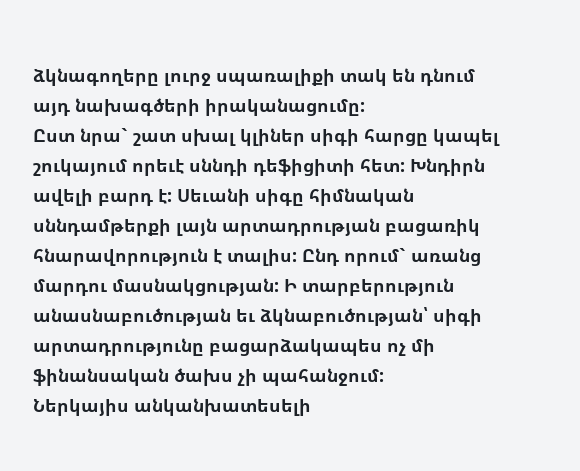ձկնագողերը լուրջ սպառալիքի տակ են դնում այդ նախագծերի իրականացումը:
Ըստ նրա` շատ սխալ կլիներ սիգի հարցը կապել շուկայում որեւէ սննդի դեֆիցիտի հետ: Խնդիրն ավելի բարդ է: Սեւանի սիգը հիմնական սննդամթերքի լայն արտադրության բացառիկ հնարավորություն է տալիս: Ընդ որում` առանց մարդու մասնակցության: Ի տարբերություն անասնաբուծության եւ ձկնաբուծության՝ սիգի արտադրությունը բացարձակապես ոչ մի ֆինանսական ծախս չի պահանջում:
Ներկայիս անկանխատեսելի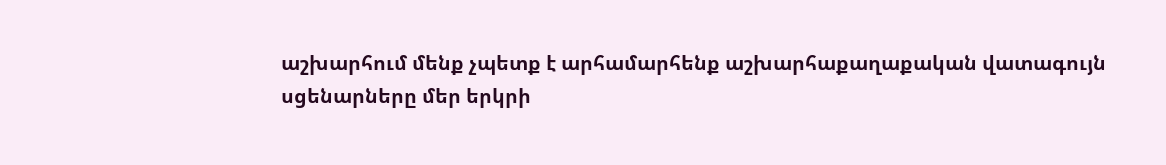աշխարհում մենք չպետք է արհամարհենք աշխարհաքաղաքական վատագույն սցենարները մեր երկրի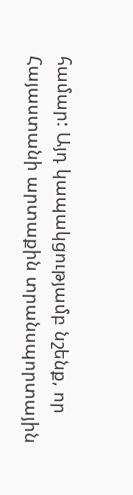համար: Այդ կապակցությամբ նշենք, որ Հայաստանի արտաքին տրանսպորտային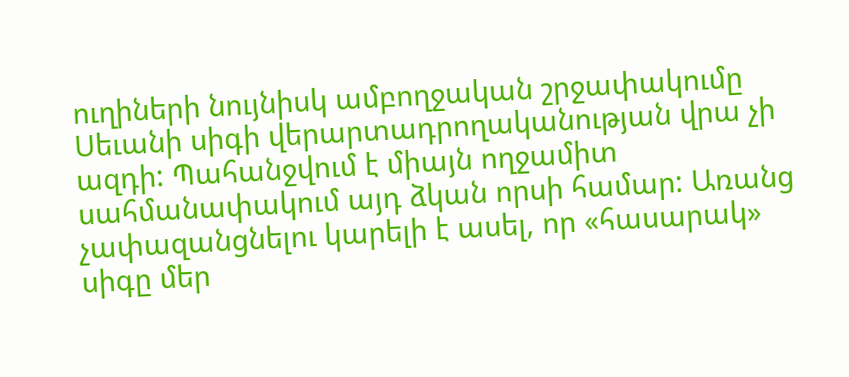ուղիների նույնիսկ ամբողջական շրջափակումը Սեւանի սիգի վերարտադրողականության վրա չի ազդի: Պահանջվում է միայն ողջամիտ սահմանափակում այդ ձկան որսի համար: Առանց չափազանցնելու կարելի է ասել, որ «հասարակ» սիգը մեր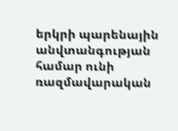երկրի պարենային անվտանգության համար ունի ռազմավարական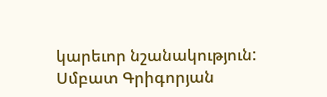կարեւոր նշանակություն:
Սմբատ Գրիգորյան